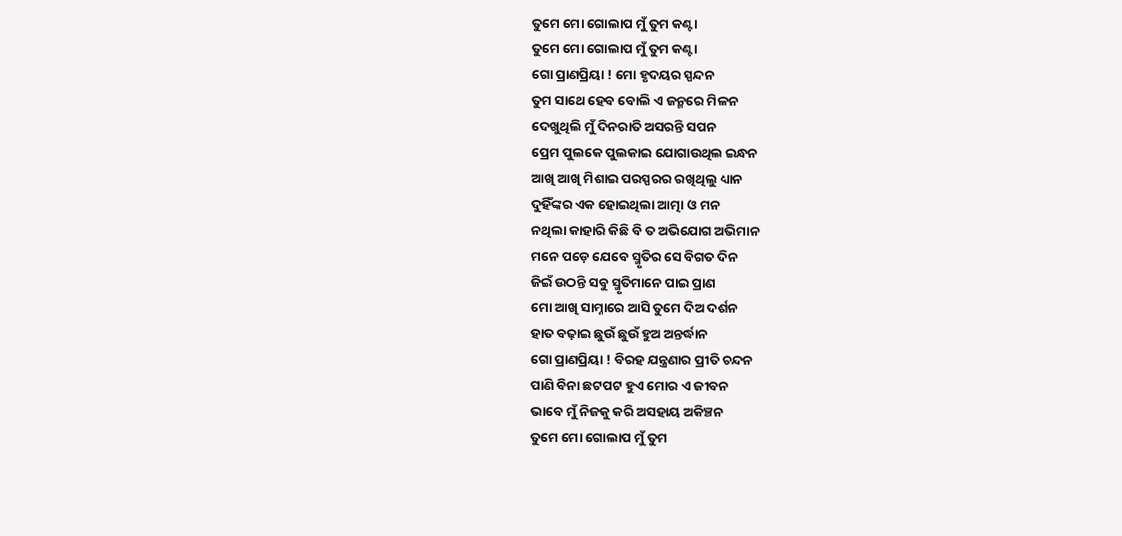ତୁମେ ମୋ ଗୋଲାପ ମୁଁ ତୁମ କଣ୍ଟା
ତୁମେ ମୋ ଗୋଲାପ ମୁଁ ତୁମ କଣ୍ଟା
ଗୋ ପ୍ରାଣପ୍ରିୟା ! ମୋ ହୃଦୟର ସ୍ପନ୍ଦନ
ତୁମ ସାଥେ ହେବ ବୋଲି ଏ ଜନ୍ମରେ ମିଳନ
ଦେଖୁଥିଲି ମୁଁ ଦିନରାତି ଅସରନ୍ତି ସପନ
ପ୍ରେମ ପୁଲକେ ପୁଲକାଇ ଯୋଗାଉଥିଲ ଇନ୍ଧନ
ଆଖି ଆଖି ମିଶାଇ ପରସ୍ପରର ରଖିଥିଲୁ ଧ୍ୟାନ
ଦୁହିଁଙ୍କର ଏକ ହୋଇଥିଲା ଆତ୍ମା ଓ ମନ
ନଥିଲା କାହାରି କିଛି ବି ତ ଅଭିଯୋଗ ଅଭିମାନ
ମନେ ପଡ଼େ ଯେବେ ସ୍ମୃତିର ସେ ବିଗତ ଦିନ
ଜିଇଁ ଉଠନ୍ତି ସବୁ ସ୍ମୃତିମାନେ ପାଇ ପ୍ରାଣ
ମୋ ଆଖି ସାମ୍ନାରେ ଆସି ତୁମେ ଦିଅ ଦର୍ଶନ
ହାତ ବଢ଼ାଇ ଛୁଉଁ ଛୁଉଁ ହୁଅ ଅନ୍ତର୍ଦ୍ଧାନ
ଗୋ ପ୍ରାଣପ୍ରିୟା ! ବିରହ ଯନ୍ତ୍ରଣାର ପ୍ରୀତି ଚନ୍ଦନ
ପାଣି ବିନା ଛଟପଟ ହୁଏ ମୋର ଏ ଜୀବନ
ଭାବେ ମୁଁ ନିଜକୁ କରି ଅସହାୟ ଅକିଞ୍ଚନ
ତୁମେ ମୋ ଗୋଲାପ ମୁଁ ତୁମ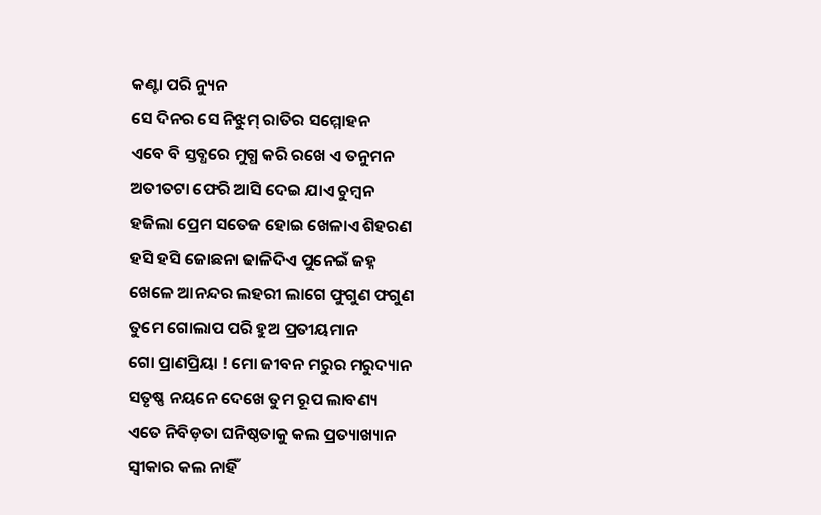କଣ୍ଟା ପରି ନ୍ୟୁନ
ସେ ଦିନର ସେ ନିଝୁମ୍ ରାତିର ସମ୍ମୋହନ
ଏବେ ବି ସ୍ତବ୍ଧରେ ମୁଗ୍ଧ କରି ରଖେ ଏ ତନୁମନ
ଅତୀତଟା ଫେରି ଆସି ଦେଇ ଯାଏ ଚୁମ୍ବନ
ହଜିଲା ପ୍ରେମ ସତେଜ ହୋଇ ଖେଳାଏ ଶିହରଣ
ହସି ହସି ଜୋଛନା ଢାଳିଦିଏ ପୁନେଇଁ ଜହ୍ନ
ଖେଳେ ଆନନ୍ଦର ଲହରୀ ଲାଗେ ଫୁଗୁଣ ଫଗୁଣ
ତୁମେ ଗୋଲାପ ପରି ହୁଅ ପ୍ରତୀୟମାନ
ଗୋ ପ୍ରାଣପ୍ରିୟା ! ମୋ ଜୀବନ ମରୁର ମରୁଦ୍ୟାନ
ସତୃଷ୍ଣ ନୟନେ ଦେଖେ ତୁମ ରୂପ ଲାବଣ୍ୟ
ଏତେ ନିବିଡ଼ତା ଘନିଷ୍ଠତାକୁ କଲ ପ୍ରତ୍ୟାଖ୍ୟାନ
ସ୍ଵୀକାର କଲ ନାହିଁ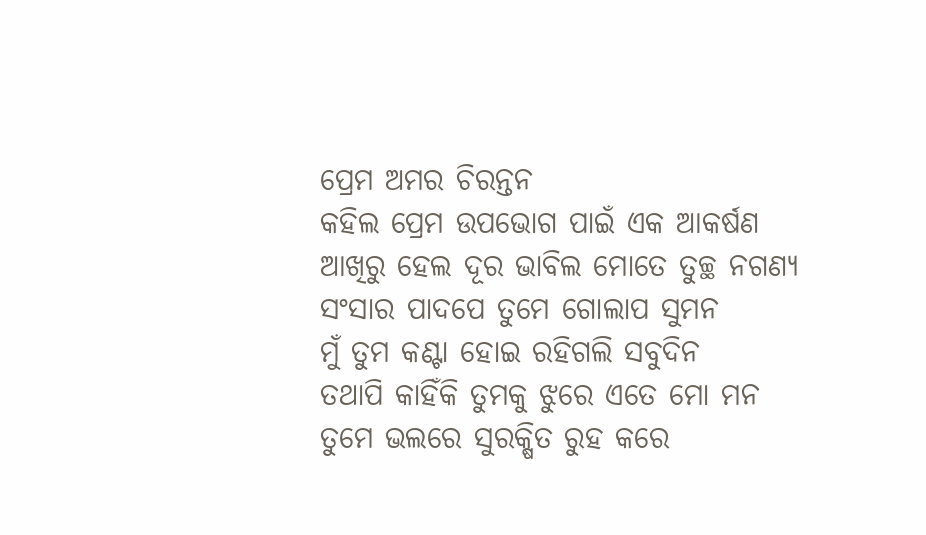ପ୍ରେମ ଅମର ଚିରନ୍ତନ
କହିଲ ପ୍ରେମ ଉପଭୋଗ ପାଇଁ ଏକ ଆକର୍ଷଣ
ଆଖିରୁ ହେଲ ଦୂର ଭାବିଲ ମୋତେ ତୁଚ୍ଛ ନଗଣ୍ୟ
ସଂସାର ପାଦପେ ତୁମେ ଗୋଲାପ ସୁମନ
ମୁଁ ତୁମ କଣ୍ଟା ହୋଇ ରହିଗଲି ସବୁଦିନ
ତଥାପି କାହିଁକି ତୁମକୁ ଝୁରେ ଏତେ ମୋ ମନ
ତୁମେ ଭଲରେ ସୁରକ୍ଷିତ ରୁହ କରେ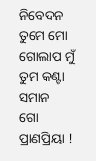ନିବେଦନ
ତୁମେ ମୋ ଗୋଲାପ ମୁଁ ତୁମ କଣ୍ଟା ସମାନ
ଗୋ ପ୍ରାଣପ୍ରିୟା !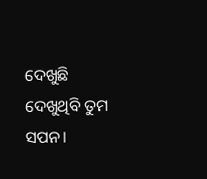ଦେଖୁଛି ଦେଖୁଥିବି ତୁମ ସପନ।